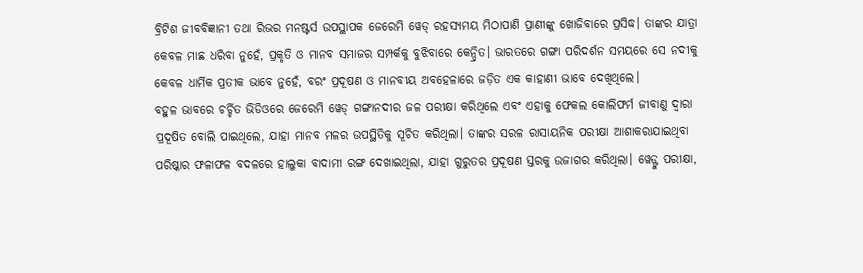ବ୍ରିଟିଶ ଜୀବବିଜ୍ଞାନୀ ତଥା ରିଭର ମନଷ୍ଟର୍ସ ଉପସ୍ଥାପକ ଜେରେମି ୱେଡ୍ ରହସ୍ୟମୟ ମିଠାପାଣି ପ୍ରାଣୀଙ୍କୁ ଖୋଜିବାରେ ପ୍ରସିଦ୍ଧ। ତାଙ୍କର ଯାତ୍ରା କେବଳ ମାଛ ଧରିବା ନୁହେଁ, ପ୍ରକୃତି ଓ ମାନବ ସମାଜର ସମ୍ପର୍କକୁ ବୁଝିବାରେ କେନ୍ଦ୍ରିତ। ଭାରତରେ ଗଙ୍ଗା ପରିଦର୍ଶନ ସମୟରେ ସେ ନଦୀକୁ କେବଳ ଧାର୍ମିକ ପ୍ରତୀକ ଭାବେ ନୁହେଁ, ବରଂ ପ୍ରଦୂଷଣ ଓ ମାନବୀୟ ଅବହେଳାରେ ଜଡ଼ିତ ଏକ କାହାଣୀ ଭାବେ ଦେଖିଥିଲେ।
ବହୁଳ ଭାବରେ ଚର୍ଚ୍ଚିତ ଭିଡିଓରେ ଜେରେମି ୱେଡ୍ ଗଙ୍ଗାନଦୀର ଜଳ ପରୀକ୍ଷା କରିଥିଲେ ଏବଂ ଏହାକୁ ଫେକଲ କୋଲିଫର୍ମ ଜୀବାଣୁ ଦ୍ୱାରା ପ୍ରଦୂଷିତ ବୋଲି ପାଇଥିଲେ, ଯାହା ମାନବ ମଳର ଉପସ୍ଥିତିକୁ ସୂଚିତ କରିଥିଲା। ତାଙ୍କର ସରଳ ରାସାୟନିକ ପରୀକ୍ଷା ଆଶାକରାଯାଇଥିବା ପରିଷ୍କାର ଫଳାଫଳ ବଦଳରେ ହାଲୁକା ବାଦାମୀ ରଙ୍ଗ ଦେଖାଇଥିଲା, ଯାହା ଗୁରୁତର ପ୍ରଦୂଷଣ ସ୍ତରକୁ ଉଜାଗର କରିଥିଲା। ୱେଡ୍ଙ୍କ ପରୀକ୍ଷା,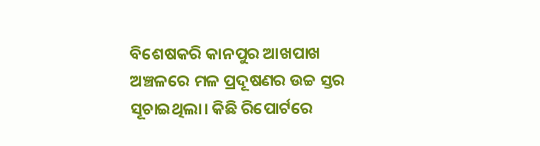ବିଶେଷକରି କାନପୁର ଆଖପାଖ ଅଞ୍ଚଳରେ ମଳ ପ୍ରଦୂଷଣର ଉଚ୍ଚ ସ୍ତର ସୂଚାଇଥିଲା। କିଛି ରିପୋର୍ଟରେ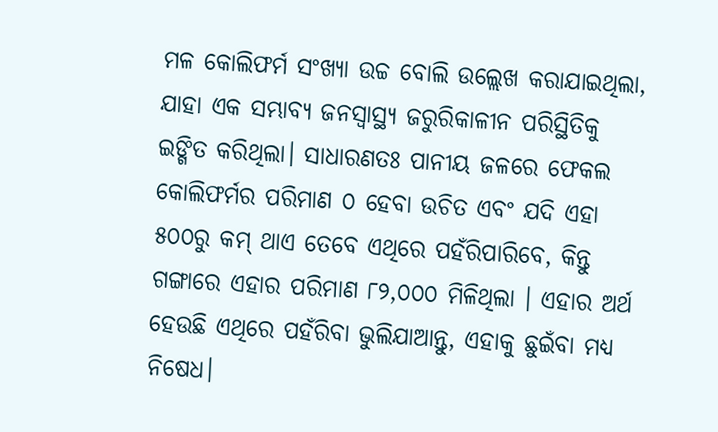ମଳ କୋଲିଫର୍ମ ସଂଖ୍ୟା ଉଚ୍ଚ ବୋଲି ଉଲ୍ଲେଖ କରାଯାଇଥିଲା, ଯାହା ଏକ ସମ୍ଭାବ୍ୟ ଜନସ୍ବାସ୍ଥ୍ୟ ଜରୁରିକାଳୀନ ପରିସ୍ଥିତିକୁ ଇଙ୍ଗିତ କରିଥିଲା। ସାଧାରଣତଃ ପାନୀୟ ଜଳରେ ଫେକଲ କୋଲିଫର୍ମର ପରିମାଣ ୦ ହେବା ଉଚିତ ଏବଂ ଯଦି ଏହା ୫୦୦ରୁ କମ୍ ଥାଏ ତେବେ ଏଥିରେ ପହଁରିପାରିବେ, କିନ୍ତୁ ଗଙ୍ଗାରେ ଏହାର ପରିମାଣ ୮୨,୦୦୦ ମିଳିଥିଲା । ଏହାର ଅର୍ଥ ହେଉଛି ଏଥିରେ ପହଁରିବା ଭୁଲିଯାଆନ୍ତୁ, ଏହାକୁ ଛୁଇଁବା ମଧ୍ୟ ନିଷେଧ।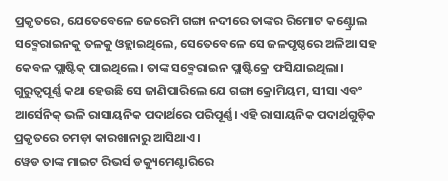ପ୍ରକୃତରେ, ଯେତେବେଳେ ଜେରେମି ଗଙ୍ଗା ନଦୀରେ ତାଙ୍କର ରିମୋଟ କଣ୍ଟ୍ରୋଲ ସବ୍ମେରାଇନକୁ ତଳକୁ ଓହ୍ଲାଇଥିଲେ, ସେତେବେଳେ ସେ ଜଳପୃଷ୍ଠରେ ଅଳିଆ ସହ କେବଳ ପ୍ଲାଷ୍ଟିକ୍ ପାଇଥିଲେ। ତାଙ୍କ ସବ୍ମେରାଇନ ପ୍ଲାଷ୍ଟିକ୍ରେ ଫସିଯାଇଥିଲା। ଗୁରୁତ୍ୱପୂର୍ଣ୍ଣ କଥା ହେଉଛି ସେ ଜାଣିପାରିଲେ ଯେ ଗଙ୍ଗା କ୍ରୋମିୟମ, ସୀସା ଏବଂ ଆର୍ସେନିକ୍ ଭଳି ରାସାୟନିକ ପଦାର୍ଥରେ ପରିପୂର୍ଣ୍ଣ। ଏହି ରାସାୟନିକ ପଦାର୍ଥଗୁଡ଼ିକ ପ୍ରକୃତରେ ଚମଡ଼ା କାରଖାନାରୁ ଆସିଥାଏ।
ୱେଡ ତାଙ୍କ ମାଇଟ ରିଭର୍ସ ଡକ୍ୟୁମେଣ୍ଟାରିରେ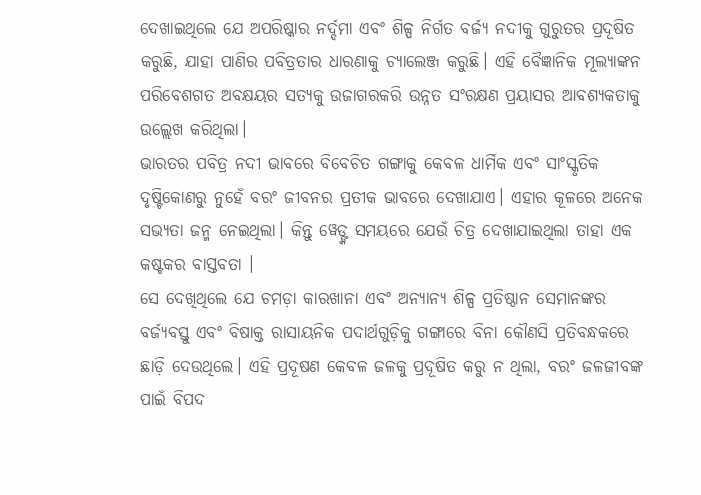ଦେଖାଇଥିଲେ ଯେ ଅପରିଷ୍କାର ନର୍ଦ୍ଦମା ଏବଂ ଶିଳ୍ପ ନିର୍ଗତ ବର୍ଜ୍ୟ ନଦୀକୁ ଗୁରୁତର ପ୍ରଦୂଷିତ କରୁଛି, ଯାହା ପାଣିର ପବିତ୍ରତାର ଧାରଣାକୁ ଚ୍ୟାଲେଞ୍ଜ କରୁଛି। ଏହି ବୈଜ୍ଞାନିକ ମୂଲ୍ୟାଙ୍କନ ପରିବେଶଗତ ଅବକ୍ଷୟର ସତ୍ୟକୁ ଉଜାଗରକରି ଉନ୍ନତ ସଂରକ୍ଷଣ ପ୍ରୟାସର ଆବଶ୍ୟକତାକୁ ଉଲ୍ଲେଖ କରିଥିଲା।
ଭାରତର ପବିତ୍ର ନଦୀ ଭାବରେ ବିବେଚିତ ଗଙ୍ଗାକୁ କେବଳ ଧାର୍ମିକ ଏବଂ ସାଂସ୍କୃତିକ ଦୃଷ୍ଟିକୋଣରୁ ନୁହେଁ ବରଂ ଜୀବନର ପ୍ରତୀକ ଭାବରେ ଦେଖାଯାଏ। ଏହାର କୂଳରେ ଅନେକ ସଭ୍ୟତା ଜନ୍ମ ନେଇଥିଲା। କିନ୍ତୁ ୱେଡ୍ଙ୍କ ସମୟରେ ଯେଉଁ ଚିତ୍ର ଦେଖାଯାଇଥିଲା ତାହା ଏକ କଷ୍ଟକର ବାସ୍ତବତା ।
ସେ ଦେଖିଥିଲେ ଯେ ଚମଡ଼ା କାରଖାନା ଏବଂ ଅନ୍ୟାନ୍ୟ ଶିଳ୍ପ ପ୍ରତିଷ୍ଠାନ ସେମାନଙ୍କର ବର୍ଜ୍ୟବସ୍ତୁ ଏବଂ ବିଷାକ୍ତ ରାସାୟନିକ ପଦାର୍ଥଗୁଡ଼ିକୁ ଗଙ୍ଗାରେ ବିନା କୌଣସି ପ୍ରତିବନ୍ଧକରେ ଛାଡ଼ି ଦେଉଥିଲେ। ଏହି ପ୍ରଦୂଷଣ କେବଳ ଜଳକୁ ପ୍ରଦୂଷିତ କରୁ ନ ଥିଲା, ବରଂ ଜଳଜୀବଙ୍କ ପାଇଁ ବିପଦ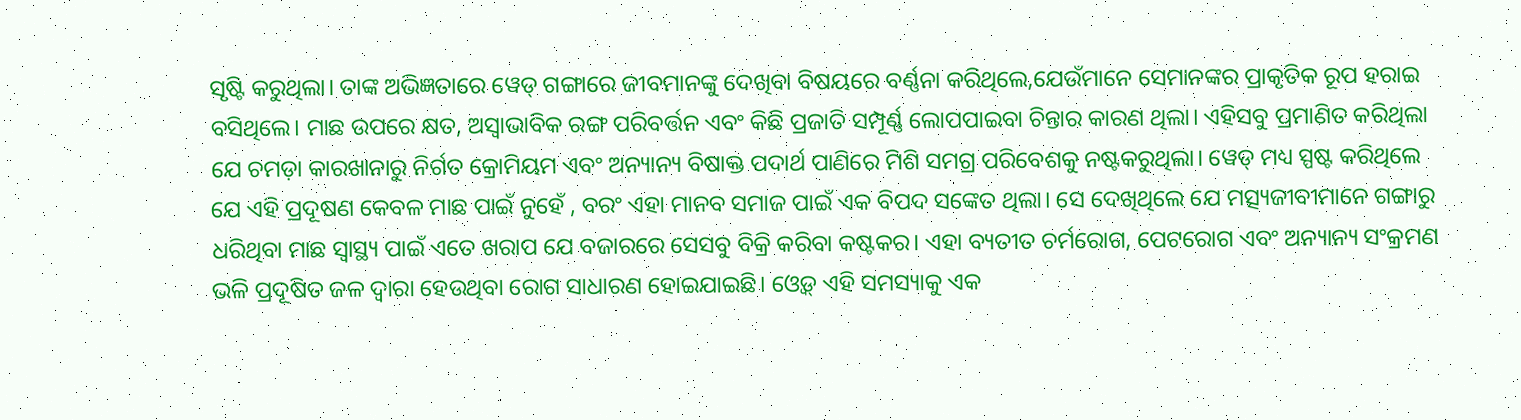ସୃଷ୍ଟି କରୁଥିଲା। ତାଙ୍କ ଅଭିଜ୍ଞତାରେ ୱେଡ୍ ଗଙ୍ଗାରେ ଜୀବମାନଙ୍କୁ ଦେଖିବା ବିଷୟରେ ବର୍ଣ୍ଣନା କରିଥିଲେ,ଯେଉଁମାନେ ସେମାନଙ୍କର ପ୍ରାକୃତିକ ରୂପ ହରାଇ ବସିଥିଲେ। ମାଛ ଉପରେ କ୍ଷତ, ଅସ୍ବାଭାବିକ ରଙ୍ଗ ପରିବର୍ତ୍ତନ ଏବଂ କିଛି ପ୍ରଜାତି ସମ୍ପୂର୍ଣ୍ଣ ଲୋପପାଇବା ଚିନ୍ତାର କାରଣ ଥିଲା। ଏହିସବୁ ପ୍ରମାଣିତ କରିଥିଲା ଯେ ଚମଡ଼ା କାରଖାନାରୁ ନିର୍ଗତ କ୍ରୋମିୟମ ଏବଂ ଅନ୍ୟାନ୍ୟ ବିଷାକ୍ତ ପଦାର୍ଥ ପାଣିରେ ମିଶି ସମଗ୍ର ପରିବେଶକୁ ନଷ୍ଟକରୁଥିଲା। ୱେଡ୍ ମଧ୍ୟ ସ୍ପଷ୍ଟ କରିଥିଲେ ଯେ ଏହି ପ୍ରଦୂଷଣ କେବଳ ମାଛ ପାଇଁ ନୁହେଁ , ବରଂ ଏହା ମାନବ ସମାଜ ପାଇଁ ଏକ ବିପଦ ସଙ୍କେତ ଥିଲା। ସେ ଦେଖିଥିଲେ ଯେ ମତ୍ସ୍ୟଜୀବୀମାନେ ଗଙ୍ଗାରୁ ଧରିଥିବା ମାଛ ସ୍ବାସ୍ଥ୍ୟ ପାଇଁ ଏତେ ଖରାପ ଯେ ବଜାରରେ ସେସବୁ ବିକ୍ରି କରିବା କଷ୍ଟକର। ଏହା ବ୍ୟତୀତ ଚର୍ମରୋଗ, ପେଟରୋଗ ଏବଂ ଅନ୍ୟାନ୍ୟ ସଂକ୍ରମଣ ଭଳି ପ୍ରଦୂଷିତ ଜଳ ଦ୍ୱାରା ହେଉଥିବା ରୋଗ ସାଧାରଣ ହୋଇଯାଇଛି। ଓ୍ବେଡ୍ ଏହି ସମସ୍ୟାକୁ ଏକ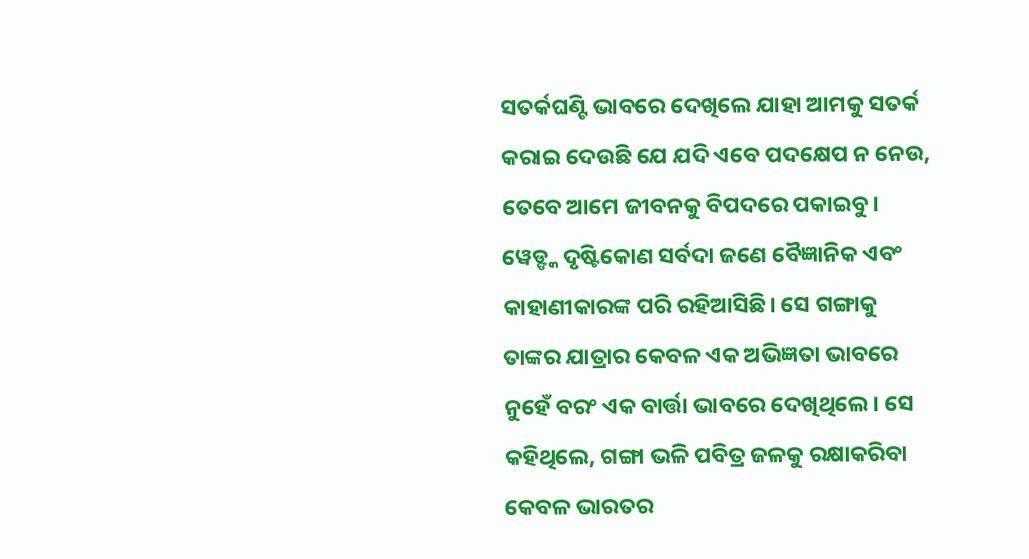ସତର୍କଘଣ୍ଟି ଭାବରେ ଦେଖିଲେ ଯାହା ଆମକୁ ସତର୍କ କରାଇ ଦେଉଛି ଯେ ଯଦି ଏବେ ପଦକ୍ଷେପ ନ ନେଉ, ତେବେ ଆମେ ଜୀବନକୁ ବିପଦରେ ପକାଇବୁ। ୱେଡ୍ଙ୍କ ଦୃଷ୍ଟିକୋଣ ସର୍ବଦା ଜଣେ ବୈଜ୍ଞାନିକ ଏବଂ କାହାଣୀକାରଙ୍କ ପରି ରହିଆସିଛି। ସେ ଗଙ୍ଗାକୁ ତାଙ୍କର ଯାତ୍ରାର କେବଳ ଏକ ଅଭିଜ୍ଞତା ଭାବରେ ନୁହେଁ ବରଂ ଏକ ବାର୍ତ୍ତା ଭାବରେ ଦେଖିଥିଲେ। ସେ କହିଥିଲେ, ଗଙ୍ଗା ଭଳି ପବିତ୍ର ଜଳକୁ ରକ୍ଷାକରିବା କେବଳ ଭାରତର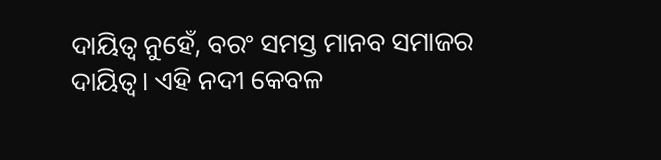ଦାୟିତ୍ୱ ନୁହେଁ, ବରଂ ସମସ୍ତ ମାନବ ସମାଜର ଦାୟିତ୍ୱ। ଏହି ନଦୀ କେବଳ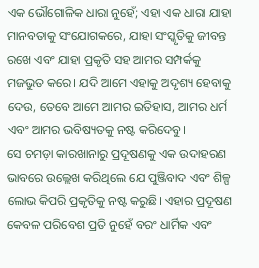ଏକ ଭୌଗୋଳିକ ଧାରା ନୁହେଁ; ଏହା ଏକ ଧାରା ଯାହା ମାନବତାକୁ ସଂଯୋଗକରେ, ଯାହା ସଂସ୍କୃତିକୁ ଜୀବନ୍ତ ରଖେ ଏବଂ ଯାହା ପ୍ରକୃତି ସହ ଆମର ସମ୍ପର୍କକୁ ମଜଭୁତ କରେ। ଯଦି ଆମେ ଏହାକୁ ଅଦୃଶ୍ୟ ହେବାକୁ ଦେଉ, ତେବେ ଆମେ ଆମର ଇତିହାସ, ଆମର ଧର୍ମ ଏବଂ ଆମର ଭବିଷ୍ୟତକୁ ନଷ୍ଟ କରିଦେବୁ।
ସେ ଚମଡ଼ା କାରଖାନାରୁ ପ୍ରଦୂଷଣକୁ ଏକ ଉଦାହରଣ ଭାବରେ ଉଲ୍ଲେଖ କରିଥିଲେ ଯେ ପୁଞ୍ଜିବାଦ ଏବଂ ଶିଳ୍ପ ଲୋଭ କିପରି ପ୍ରକୃତିକୁ ନଷ୍ଟ କରୁଛି। ଏହାର ପ୍ରଦୂଷଣ କେବଳ ପରିବେଶ ପ୍ରତି ନୁହେଁ ବରଂ ଧାର୍ମିକ ଏବଂ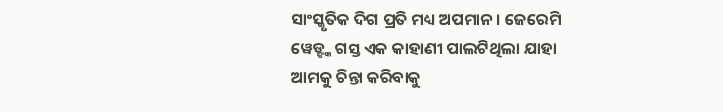ସାଂସ୍କୃତିକ ଦିଗ ପ୍ରତି ମଧ୍ୟ ଅପମାନ। ଜେରେମି ୱେଡ୍ଙ୍କ ଗସ୍ତ ଏକ କାହାଣୀ ପାଲଟିଥିଲା ଯାହା ଆମକୁ ଚିନ୍ତା କରିବାକୁ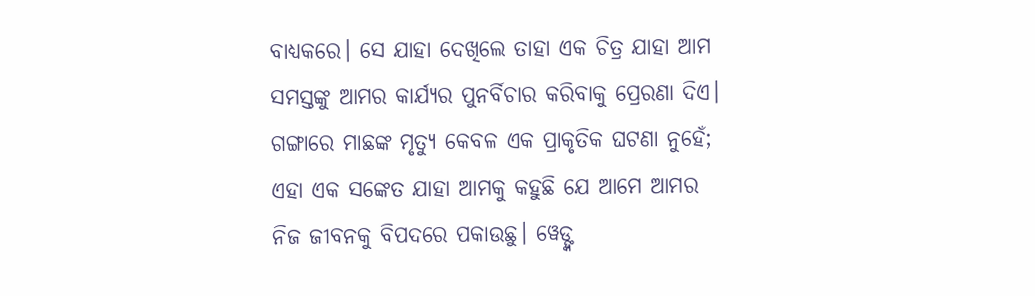ବାଧ୍ୟକରେ। ସେ ଯାହା ଦେଖିଲେ ତାହା ଏକ ଚିତ୍ର ଯାହା ଆମ ସମସ୍ତଙ୍କୁ ଆମର କାର୍ଯ୍ୟର ପୁନର୍ବିଚାର କରିବାକୁ ପ୍ରେରଣା ଦିଏ। ଗଙ୍ଗାରେ ମାଛଙ୍କ ମୃତ୍ୟୁ କେବଳ ଏକ ପ୍ରାକୃତିକ ଘଟଣା ନୁହେଁ; ଏହା ଏକ ସଙ୍କେତ ଯାହା ଆମକୁ କହୁଛି ଯେ ଆମେ ଆମର ନିଜ ଜୀବନକୁ ବିପଦରେ ପକାଉଛୁ। ୱେଡ୍ଙ୍କ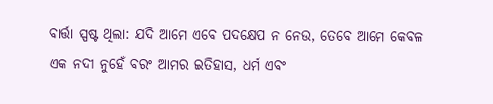ବାର୍ତ୍ତା ସ୍ପଷ୍ଟ ଥିଲା: ଯଦି ଆମେ ଏବେ ପଦକ୍ଷେପ ନ ନେଉ, ତେବେ ଆମେ କେବଳ ଏକ ନଦୀ ନୁହେଁ ବରଂ ଆମର ଇତିହାସ, ଧର୍ମ ଏବଂ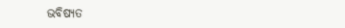ଭବିଷ୍ୟତ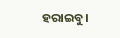ହରାଇବୁ।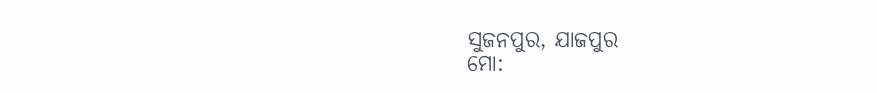ସୁଜନପୁର, ଯାଜପୁର
ମୋ: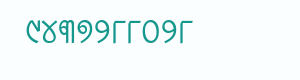୯୪୩୭୨୮୮୦୨୮